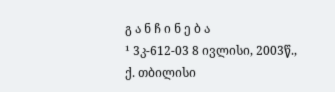გ ა ნ ჩ ი ნ ე ბ ა
¹ 3კ-612-03 8 ივლისი, 2003წ., ქ. თბილისი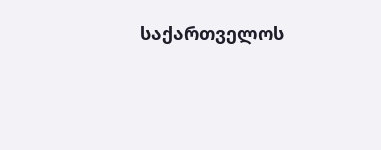საქართველოს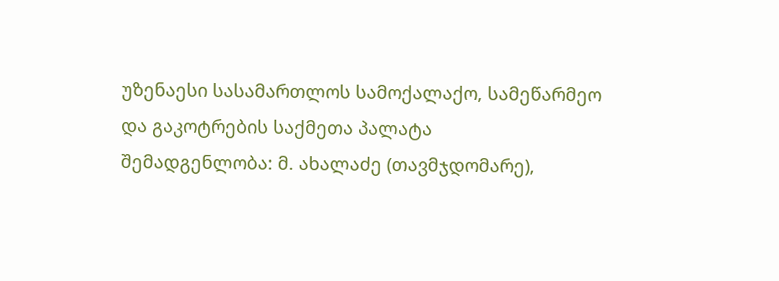უზენაესი სასამართლოს სამოქალაქო, სამეწარმეო და გაკოტრების საქმეთა პალატა
შემადგენლობა: მ. ახალაძე (თავმჯდომარე),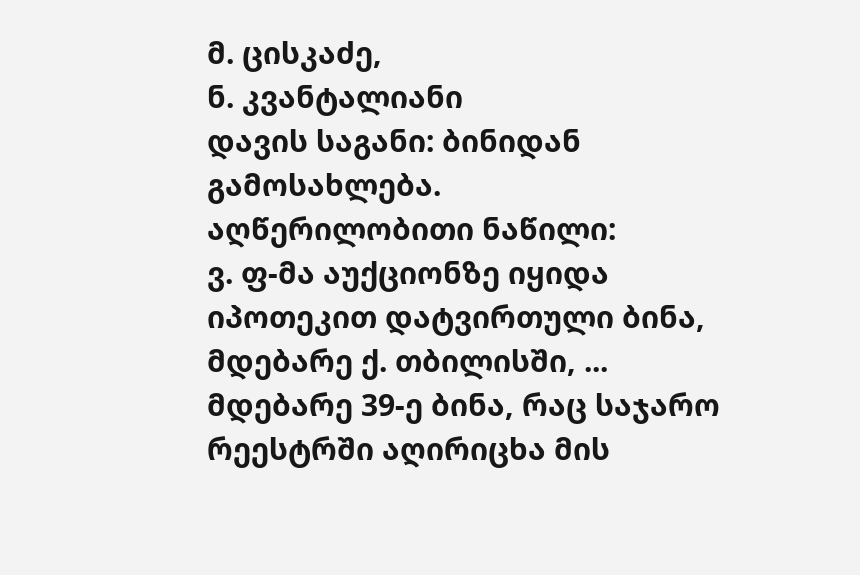მ. ცისკაძე,
ნ. კვანტალიანი
დავის საგანი: ბინიდან გამოსახლება.
აღწერილობითი ნაწილი:
ვ. ფ-მა აუქციონზე იყიდა იპოთეკით დატვირთული ბინა, მდებარე ქ. თბილისში, ... მდებარე 39-ე ბინა, რაც საჯარო რეესტრში აღირიცხა მის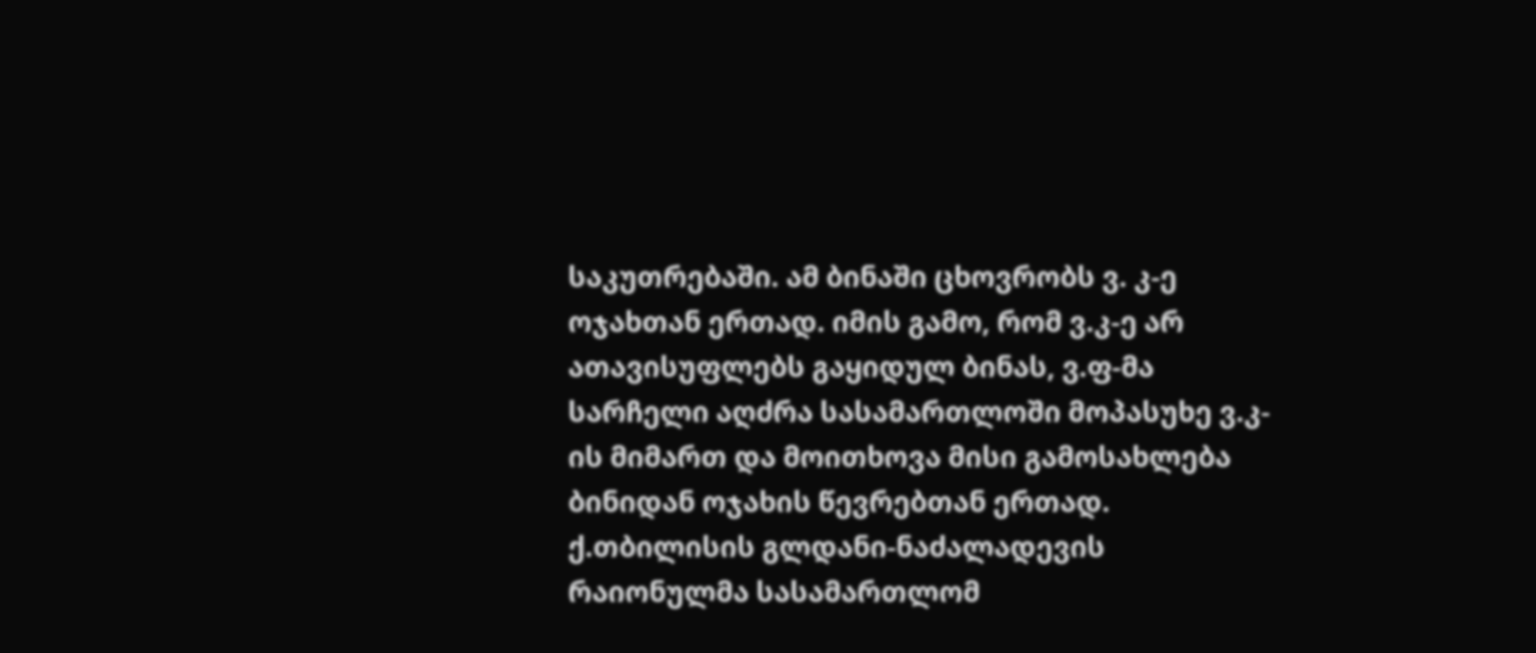საკუთრებაში. ამ ბინაში ცხოვრობს ვ. კ-ე ოჯახთან ერთად. იმის გამო, რომ ვ.კ-ე არ ათავისუფლებს გაყიდულ ბინას, ვ.ფ-მა სარჩელი აღძრა სასამართლოში მოპასუხე ვ.კ-ის მიმართ და მოითხოვა მისი გამოსახლება ბინიდან ოჯახის წევრებთან ერთად.
ქ.თბილისის გლდანი-ნაძალადევის რაიონულმა სასამართლომ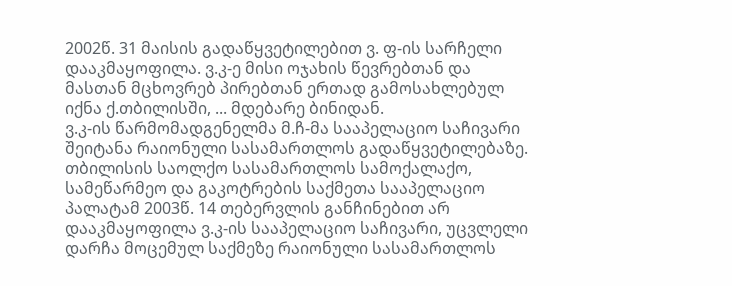2002წ. 31 მაისის გადაწყვეტილებით ვ. ფ-ის სარჩელი დააკმაყოფილა. ვ.კ-ე მისი ოჯახის წევრებთან და მასთან მცხოვრებ პირებთან ერთად გამოსახლებულ იქნა ქ.თბილისში, ... მდებარე ბინიდან.
ვ.კ-ის წარმომადგენელმა მ.ჩ-მა სააპელაციო საჩივარი შეიტანა რაიონული სასამართლოს გადაწყვეტილებაზე.
თბილისის საოლქო სასამართლოს სამოქალაქო, სამეწარმეო და გაკოტრების საქმეთა სააპელაციო პალატამ 2003წ. 14 თებერვლის განჩინებით არ დააკმაყოფილა ვ.კ-ის სააპელაციო საჩივარი, უცვლელი დარჩა მოცემულ საქმეზე რაიონული სასამართლოს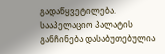გადაწყვეტილება.
სააპელაციო პალატის განჩინება დასაბუთებულია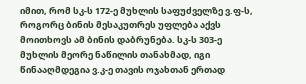იმით, რომ სკ-ს 172-ე მუხლის საფუძველზე ვ.ფ-ს, როგორც ბინის მესაკუთრეს უფლება აქვს მოითხოვს ამ ბინის დაბრუნება. სკ-ს 303-ე მუხლის მეორე ნაწილის თანახმად, იგი წინააღმდეგია ვ.კ-ე თავის ოჯახთან ერთად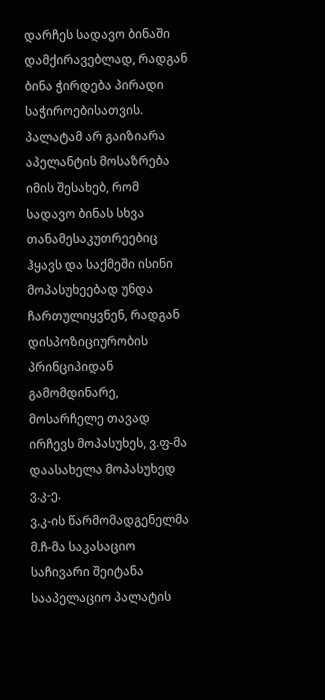დარჩეს სადავო ბინაში დამქირავებლად, რადგან ბინა ჭირდება პირადი საჭიროებისათვის. პალატამ არ გაიზიარა აპელანტის მოსაზრება იმის შესახებ, რომ სადავო ბინას სხვა თანამესაკუთრეებიც ჰყავს და საქმეში ისინი მოპასუხეებად უნდა ჩართულიყვნენ, რადგან დისპოზიციურობის პრინციპიდან გამომდინარე, მოსარჩელე თავად ირჩევს მოპასუხეს, ვ.ფ-მა დაასახელა მოპასუხედ ვ.კ-ე.
ვ.კ-ის წარმომადგენელმა მ.ჩ-მა საკასაციო საჩივარი შეიტანა სააპელაციო პალატის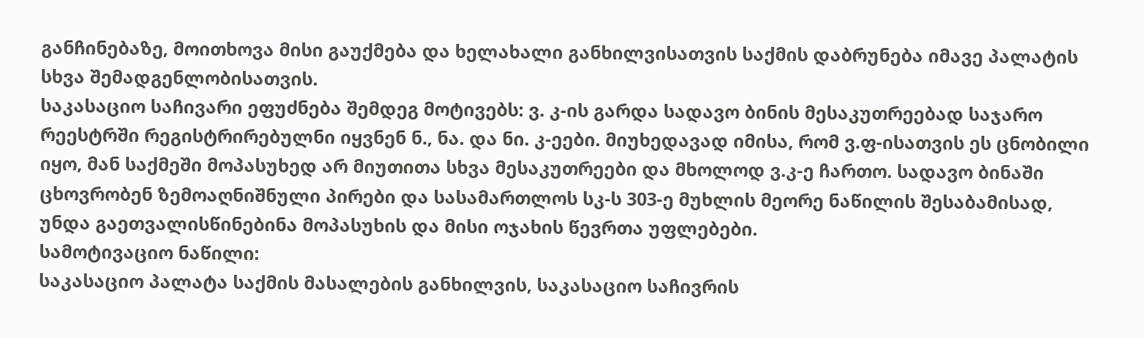განჩინებაზე, მოითხოვა მისი გაუქმება და ხელახალი განხილვისათვის საქმის დაბრუნება იმავე პალატის სხვა შემადგენლობისათვის.
საკასაციო საჩივარი ეფუძნება შემდეგ მოტივებს: ვ. კ-ის გარდა სადავო ბინის მესაკუთრეებად საჯარო რეესტრში რეგისტრირებულნი იყვნენ ნ., ნა. და ნი. კ-ეები. მიუხედავად იმისა, რომ ვ.ფ-ისათვის ეს ცნობილი იყო, მან საქმეში მოპასუხედ არ მიუთითა სხვა მესაკუთრეები და მხოლოდ ვ.კ-ე ჩართო. სადავო ბინაში ცხოვრობენ ზემოაღნიშნული პირები და სასამართლოს სკ-ს 303-ე მუხლის მეორე ნაწილის შესაბამისად, უნდა გაეთვალისწინებინა მოპასუხის და მისი ოჯახის წევრთა უფლებები.
სამოტივაციო ნაწილი:
საკასაციო პალატა საქმის მასალების განხილვის, საკასაციო საჩივრის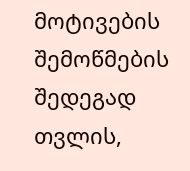მოტივების შემოწმების შედეგად თვლის,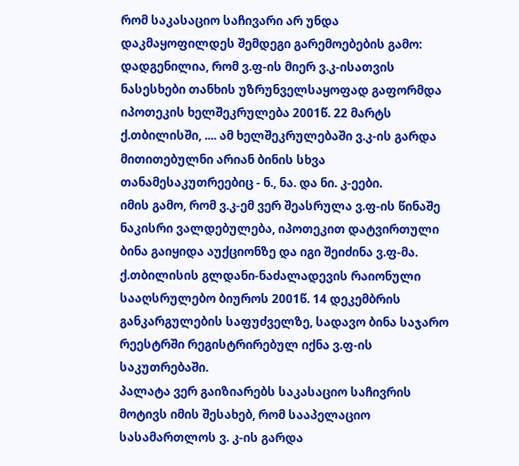რომ საკასაციო საჩივარი არ უნდა დაკმაყოფილდეს შემდეგი გარემოებების გამო:
დადგენილია, რომ ვ.ფ-ის მიერ ვ.კ-ისათვის ნასესხები თანხის უზრუნველსაყოფად გაფორმდა იპოთეკის ხელშეკრულება 2001წ. 22 მარტს ქ.თბილისში, .... ამ ხელშეკრულებაში ვ.კ-ის გარდა მითითებულნი არიან ბინის სხვა თანამესაკუთრეებიც - ნ., ნა. და ნი. კ-ეები.
იმის გამო, რომ ვ.კ-ემ ვერ შეასრულა ვ.ფ-ის წინაშე ნაკისრი ვალდებულება, იპოთეკით დატვირთული ბინა გაიყიდა აუქციონზე და იგი შეიძინა ვ.ფ-მა. ქ.თბილისის გლდანი-ნაძალადევის რაიონული სააღსრულებო ბიუროს 2001წ. 14 დეკემბრის განკარგულების საფუძველზე, სადავო ბინა საჯარო რეესტრში რეგისტრირებულ იქნა ვ.ფ-ის საკუთრებაში.
პალატა ვერ გაიზიარებს საკასაციო საჩივრის მოტივს იმის შესახებ, რომ სააპელაციო სასამართლოს ვ. კ-ის გარდა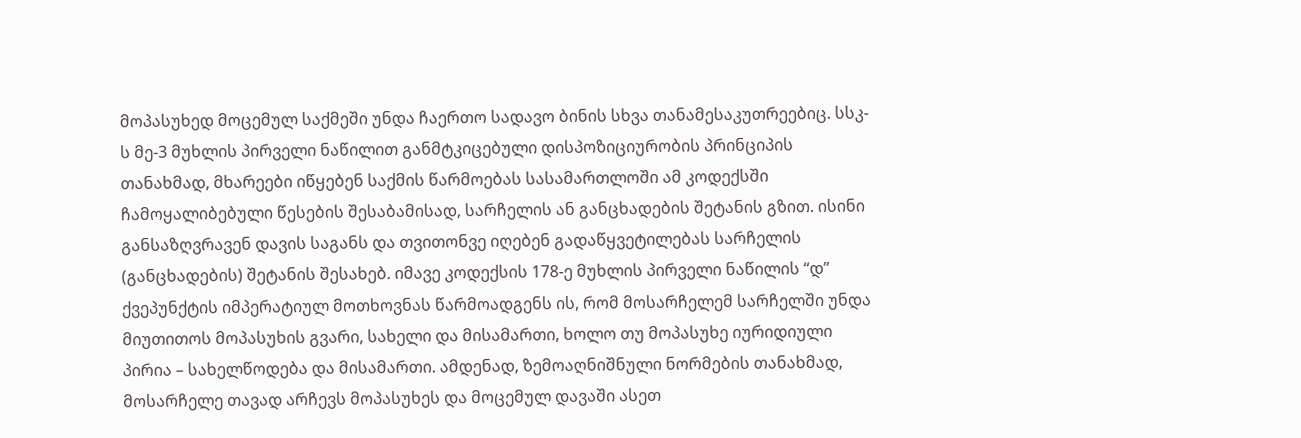მოპასუხედ მოცემულ საქმეში უნდა ჩაერთო სადავო ბინის სხვა თანამესაკუთრეებიც. სსკ-ს მე-3 მუხლის პირველი ნაწილით განმტკიცებული დისპოზიციურობის პრინციპის თანახმად, მხარეები იწყებენ საქმის წარმოებას სასამართლოში ამ კოდექსში ჩამოყალიბებული წესების შესაბამისად, სარჩელის ან განცხადების შეტანის გზით. ისინი განსაზღვრავენ დავის საგანს და თვითონვე იღებენ გადაწყვეტილებას სარჩელის (განცხადების) შეტანის შესახებ. იმავე კოდექსის 178-ე მუხლის პირველი ნაწილის “დ” ქვეპუნქტის იმპერატიულ მოთხოვნას წარმოადგენს ის, რომ მოსარჩელემ სარჩელში უნდა მიუთითოს მოპასუხის გვარი, სახელი და მისამართი, ხოლო თუ მოპასუხე იურიდიული პირია – სახელწოდება და მისამართი. ამდენად, ზემოაღნიშნული ნორმების თანახმად, მოსარჩელე თავად არჩევს მოპასუხეს და მოცემულ დავაში ასეთ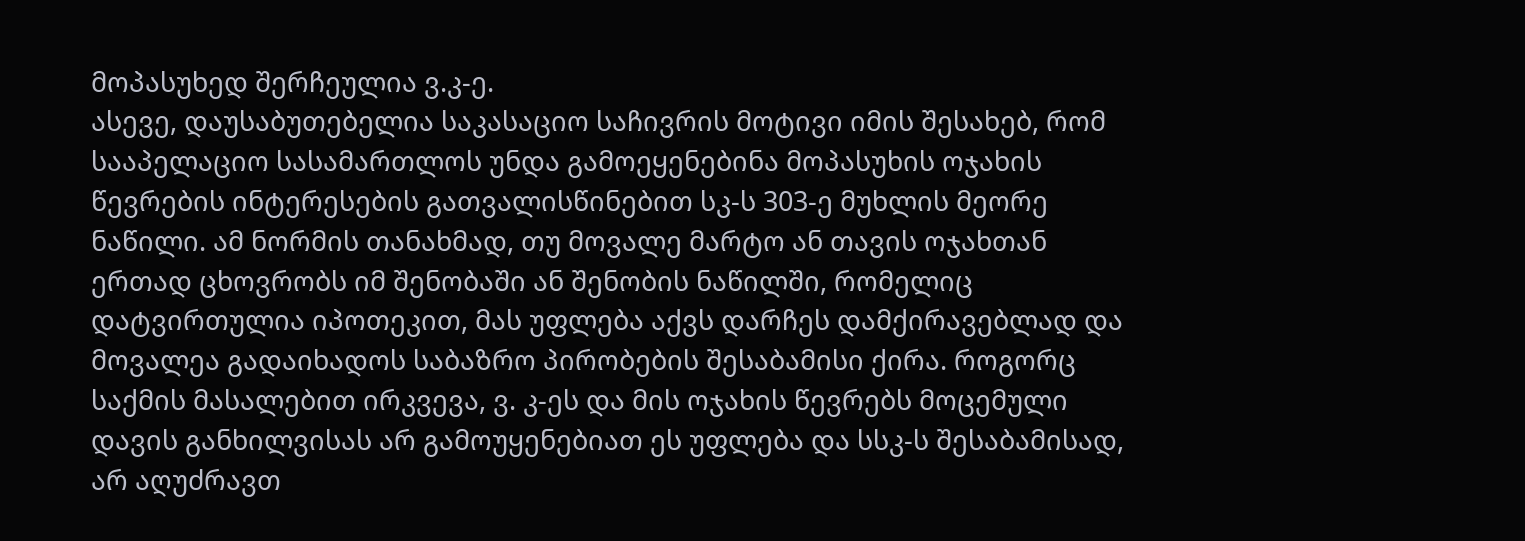მოპასუხედ შერჩეულია ვ.კ-ე.
ასევე, დაუსაბუთებელია საკასაციო საჩივრის მოტივი იმის შესახებ, რომ სააპელაციო სასამართლოს უნდა გამოეყენებინა მოპასუხის ოჯახის წევრების ინტერესების გათვალისწინებით სკ-ს 303-ე მუხლის მეორე ნაწილი. ამ ნორმის თანახმად, თუ მოვალე მარტო ან თავის ოჯახთან ერთად ცხოვრობს იმ შენობაში ან შენობის ნაწილში, რომელიც დატვირთულია იპოთეკით, მას უფლება აქვს დარჩეს დამქირავებლად და მოვალეა გადაიხადოს საბაზრო პირობების შესაბამისი ქირა. როგორც საქმის მასალებით ირკვევა, ვ. კ-ეს და მის ოჯახის წევრებს მოცემული დავის განხილვისას არ გამოუყენებიათ ეს უფლება და სსკ-ს შესაბამისად, არ აღუძრავთ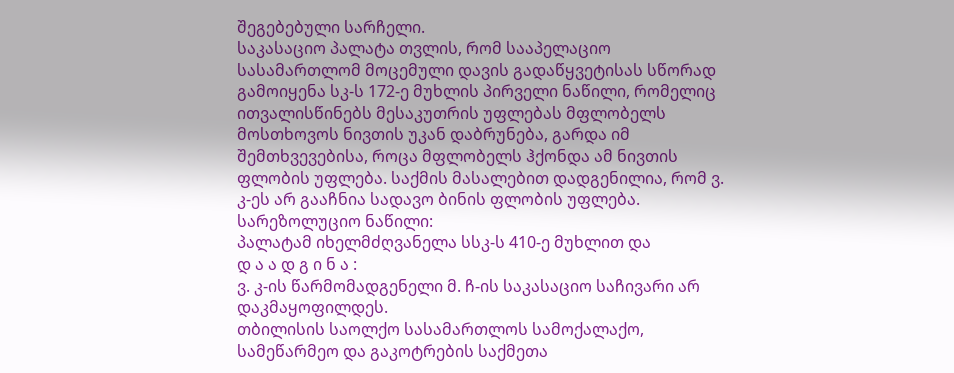შეგებებული სარჩელი.
საკასაციო პალატა თვლის, რომ სააპელაციო სასამართლომ მოცემული დავის გადაწყვეტისას სწორად გამოიყენა სკ-ს 172-ე მუხლის პირველი ნაწილი, რომელიც ითვალისწინებს მესაკუთრის უფლებას მფლობელს მოსთხოვოს ნივთის უკან დაბრუნება, გარდა იმ შემთხვევებისა, როცა მფლობელს ჰქონდა ამ ნივთის ფლობის უფლება. საქმის მასალებით დადგენილია, რომ ვ. კ-ეს არ გააჩნია სადავო ბინის ფლობის უფლება.
სარეზოლუციო ნაწილი:
პალატამ იხელმძღვანელა სსკ-ს 410-ე მუხლით და
დ ა ა დ გ ი ნ ა :
ვ. კ-ის წარმომადგენელი მ. ჩ-ის საკასაციო საჩივარი არ დაკმაყოფილდეს.
თბილისის საოლქო სასამართლოს სამოქალაქო, სამეწარმეო და გაკოტრების საქმეთა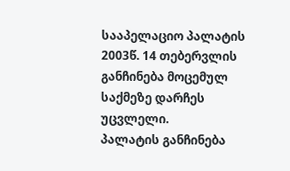სააპელაციო პალატის 2003წ. 14 თებერვლის განჩინება მოცემულ საქმეზე დარჩეს უცვლელი.
პალატის განჩინება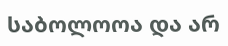საბოლოოა და არ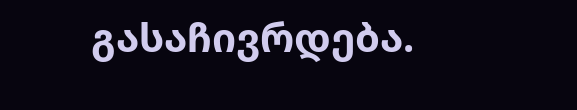გასაჩივრდება.